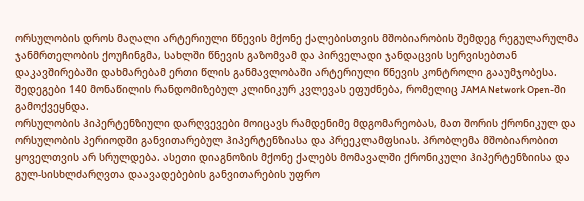ორსულობის დროს მაღალი არტერიული წნევის მქონე ქალებისთვის მშობიარობის შემდეგ რეგულარულმა ჯანმრთელობის ქოუჩინგმა, სახლში წნევის გაზომვამ და პირველადი ჯანდაცვის სერვისებთან დაკავშირებაში დახმარებამ ერთი წლის განმავლობაში არტერიული წნევის კონტროლი გააუმჯობესა. შედეგები 140 მონაწილის რანდომიზებულ კლინიკურ კვლევას ეფუძნება, რომელიც JAMA Network Open-ში გამოქვეყნდა.
ორსულობის ჰიპერტენზიული დარღვევები მოიცავს რამდენიმე მდგომარეობას, მათ შორის ქრონიკულ და ორსულობის პერიოდში განვითარებულ ჰიპერტენზიასა და პრეეკლამფსიას. პრობლემა მშობიარობით ყოველთვის არ სრულდება. ასეთი დიაგნოზის მქონე ქალებს მომავალში ქრონიკული ჰიპერტენზიისა და გულ-სისხლძარღვთა დაავადებების განვითარების უფრო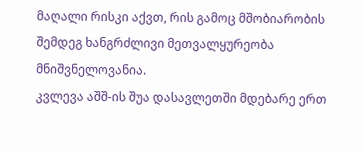მაღალი რისკი აქვთ, რის გამოც მშობიარობის შემდეგ ხანგრძლივი მეთვალყურეობა მნიშვნელოვანია.
კვლევა აშშ-ის შუა დასავლეთში მდებარე ერთ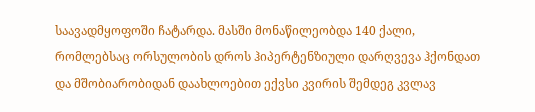საავადმყოფოში ჩატარდა. მასში მონაწილეობდა 140 ქალი, რომლებსაც ორსულობის დროს ჰიპერტენზიული დარღვევა ჰქონდათ და მშობიარობიდან დაახლოებით ექვსი კვირის შემდეგ კვლავ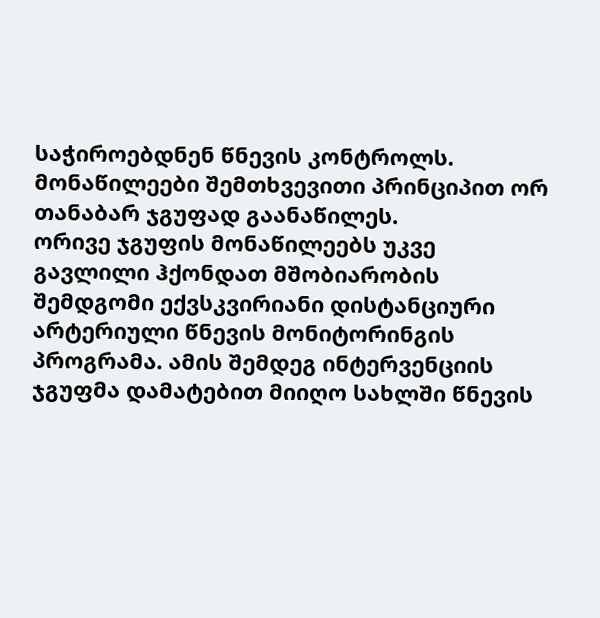საჭიროებდნენ წნევის კონტროლს. მონაწილეები შემთხვევითი პრინციპით ორ თანაბარ ჯგუფად გაანაწილეს.
ორივე ჯგუფის მონაწილეებს უკვე გავლილი ჰქონდათ მშობიარობის შემდგომი ექვსკვირიანი დისტანციური არტერიული წნევის მონიტორინგის პროგრამა. ამის შემდეგ ინტერვენციის ჯგუფმა დამატებით მიიღო სახლში წნევის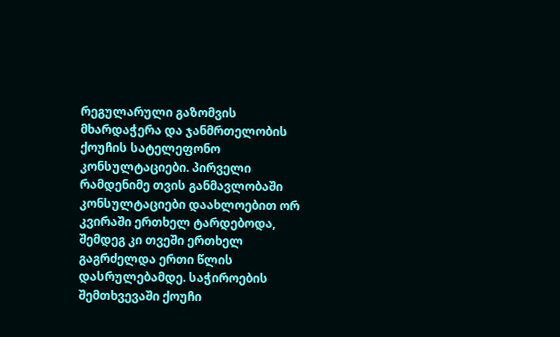რეგულარული გაზომვის მხარდაჭერა და ჯანმრთელობის ქოუჩის სატელეფონო კონსულტაციები. პირველი რამდენიმე თვის განმავლობაში კონსულტაციები დაახლოებით ორ კვირაში ერთხელ ტარდებოდა, შემდეგ კი თვეში ერთხელ გაგრძელდა ერთი წლის დასრულებამდე. საჭიროების შემთხვევაში ქოუჩი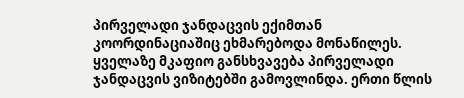პირველადი ჯანდაცვის ექიმთან კოორდინაციაშიც ეხმარებოდა მონაწილეს.
ყველაზე მკაფიო განსხვავება პირველადი ჯანდაცვის ვიზიტებში გამოვლინდა. ერთი წლის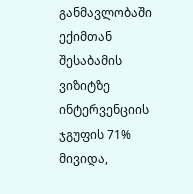განმავლობაში ექიმთან შესაბამის ვიზიტზე ინტერვენციის ჯგუფის 71% მივიდა,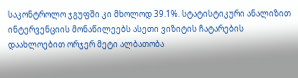საკონტროლო ჯგუფში კი მხოლოდ 39.1%. სტატისტიკური ანალიზით ინტერვენციის მონაწილეებს ასეთი ვიზიტის ჩატარების დაახლოებით ორჯერ მეტი ალბათობა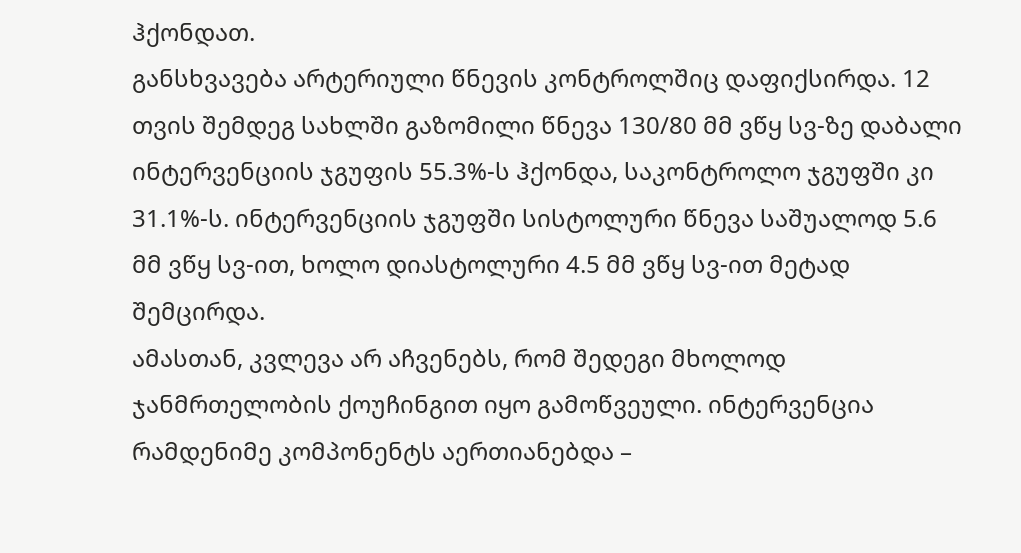ჰქონდათ.
განსხვავება არტერიული წნევის კონტროლშიც დაფიქსირდა. 12 თვის შემდეგ სახლში გაზომილი წნევა 130/80 მმ ვწყ სვ-ზე დაბალი ინტერვენციის ჯგუფის 55.3%-ს ჰქონდა, საკონტროლო ჯგუფში კი 31.1%-ს. ინტერვენციის ჯგუფში სისტოლური წნევა საშუალოდ 5.6 მმ ვწყ სვ-ით, ხოლო დიასტოლური 4.5 მმ ვწყ სვ-ით მეტად შემცირდა.
ამასთან, კვლევა არ აჩვენებს, რომ შედეგი მხოლოდ ჯანმრთელობის ქოუჩინგით იყო გამოწვეული. ინტერვენცია რამდენიმე კომპონენტს აერთიანებდა –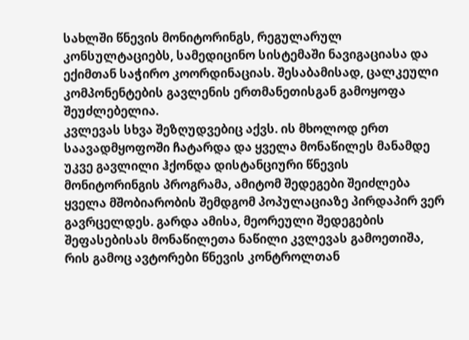სახლში წნევის მონიტორინგს, რეგულარულ კონსულტაციებს, სამედიცინო სისტემაში ნავიგაციასა და ექიმთან საჭირო კოორდინაციას. შესაბამისად, ცალკეული კომპონენტების გავლენის ერთმანეთისგან გამოყოფა შეუძლებელია.
კვლევას სხვა შეზღუდვებიც აქვს. ის მხოლოდ ერთ საავადმყოფოში ჩატარდა და ყველა მონაწილეს მანამდე უკვე გავლილი ჰქონდა დისტანციური წნევის მონიტორინგის პროგრამა, ამიტომ შედეგები შეიძლება ყველა მშობიარობის შემდგომ პოპულაციაზე პირდაპირ ვერ გავრცელდეს. გარდა ამისა, მეორეული შედეგების შეფასებისას მონაწილეთა ნაწილი კვლევას გამოეთიშა, რის გამოც ავტორები წნევის კონტროლთან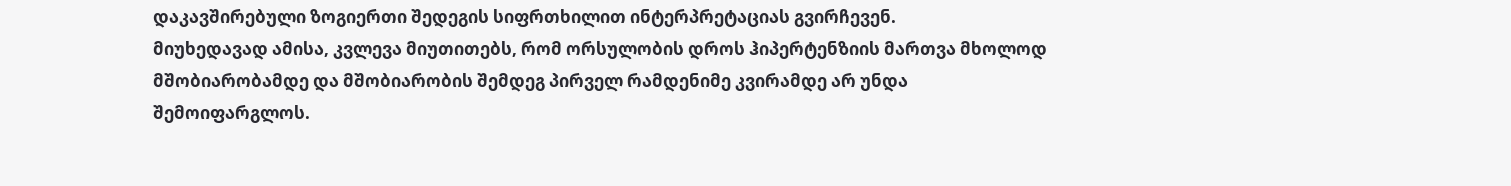დაკავშირებული ზოგიერთი შედეგის სიფრთხილით ინტერპრეტაციას გვირჩევენ.
მიუხედავად ამისა, კვლევა მიუთითებს, რომ ორსულობის დროს ჰიპერტენზიის მართვა მხოლოდ მშობიარობამდე და მშობიარობის შემდეგ პირველ რამდენიმე კვირამდე არ უნდა შემოიფარგლოს.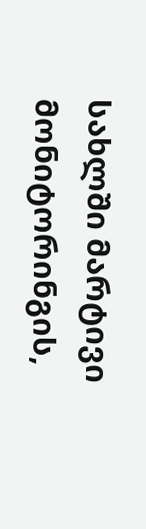სახლში მარტივი მონიტორინგის,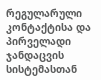რეგულარული კონტაქტისა და პირველადი ჯანდაცვის სისტემასთან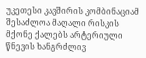უკეთესი კავშირის კომბინაციამ შესაძლოა მაღალი რისკის მქონე ქალებს არტერიული წნევის ხანგრძლივ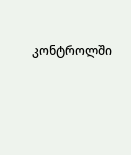კონტროლში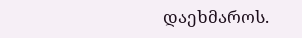დაეხმაროს.